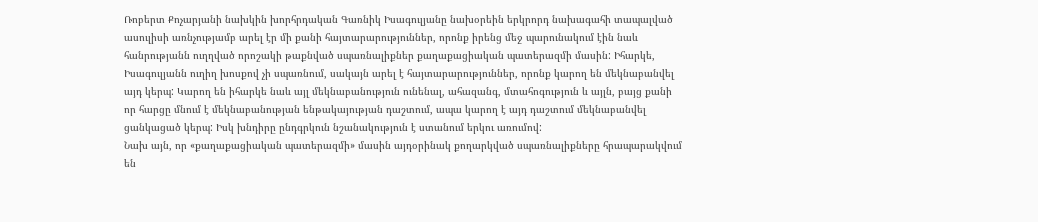Ռոբերտ Քոչարյանի նախկին խորհրդական Գառնիկ Իսագուլյանը նախօրեին երկրորդ նախագահի տապալված ասուլիսի առնչությամբ արել էր մի քանի հայտարարություններ, որոնք իրենց մեջ պարունակում էին նաև հանրությանն ուղղված որոշակի թաքնված սպառնալիքներ քաղաքացիական պատերազմի մասին: Իհարկե, Իսագուլյանն ուղիղ խոսքով չի սպառնում, սակայն արել է հայտարարություններ, որոնք կարող են մեկնաբանվել այդ կերպ: Կարող են իհարկե նաև այլ մեկնաբանություն ունենալ, ահազանգ, մտահոգություն և այլն, բայց քանի որ հարցը մնում է մեկնաբանության ենթակայության դաշտում, ապա կարող է այդ դաշտում մեկնաբանվել ցանկացած կերպ: Իսկ խնդիրը ընդգրկուն նշանակություն է ստանում երկու առումով:
Նախ այն, որ «քաղաքացիական պատերազմի» մասին այդօրինակ քողարկված սպառնալիքները հրապարակվում են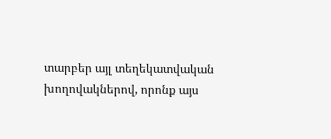տարբեր այլ տեղեկատվական խողովակներով, որոնք այս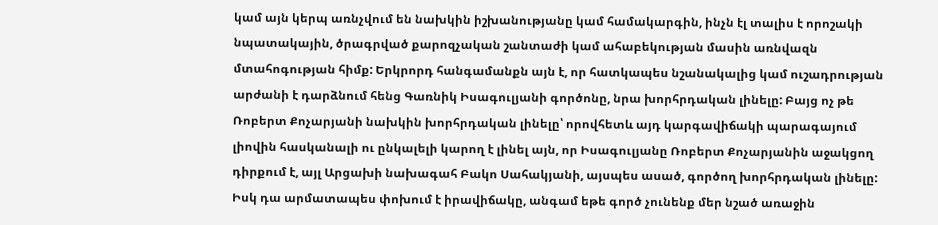կամ այն կերպ առնչվում են նախկին իշխանությանը կամ համակարգին, ինչն էլ տալիս է որոշակի նպատակային, ծրագրված քարոզչական շանտաժի կամ ահաբեկության մասին առնվազն մտահոգության հիմք: Երկրորդ հանգամանքն այն է, որ հատկապես նշանակալից կամ ուշադրության արժանի է դարձնում հենց Գառնիկ Իսագուլյանի գործոնը, նրա խորհրդական լինելը: Բայց ոչ թե Ռոբերտ Քոչարյանի նախկին խորհրդական լինելը՝ որովհետև այդ կարգավիճակի պարագայում լիովին հասկանալի ու ընկալելի կարող է լինել այն, որ Իսագուլյանը Ռոբերտ Քոչարյանին աջակցող դիրքում է, այլ Արցախի նախագահ Բակո Սահակյանի, այսպես ասած, գործող խորհրդական լինելը: Իսկ դա արմատապես փոխում է իրավիճակը, անգամ եթե գործ չունենք մեր նշած առաջին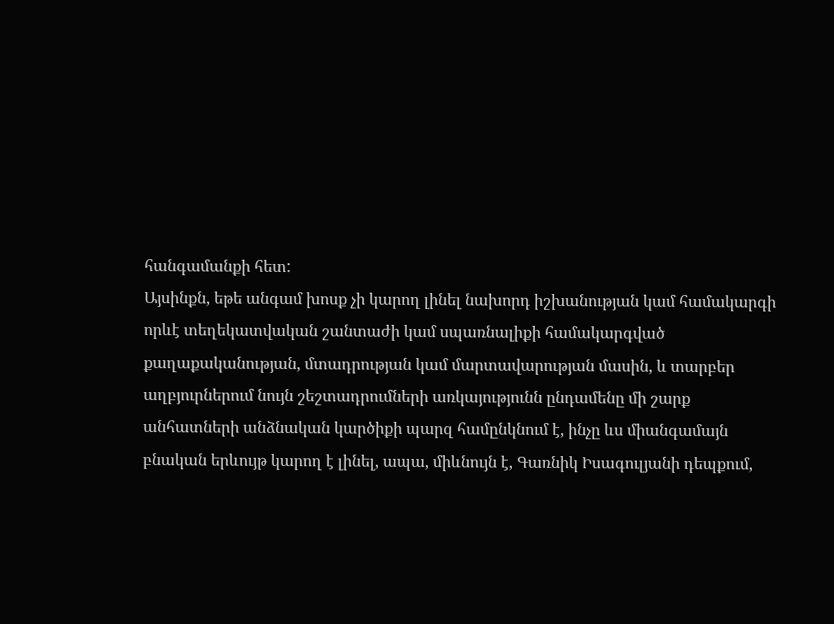հանգամանքի հետ:
Այսինքն, եթե անգամ խոսք չի կարող լինել նախորդ իշխանության կամ համակարգի որևէ տեղեկատվական շանտաժի կամ սպառնալիքի համակարգված քաղաքականության, մտադրության կամ մարտավարության մասին, և տարբեր աղբյուրներում նույն շեշտադրումների առկայությունն ընդամենը մի շարք անհատների անձնական կարծիքի պարզ համընկնում է, ինչը ևս միանգամայն բնական երևույթ կարող է լինել, ապա, միևնույն է, Գառնիկ Իսագուլյանի դեպքում,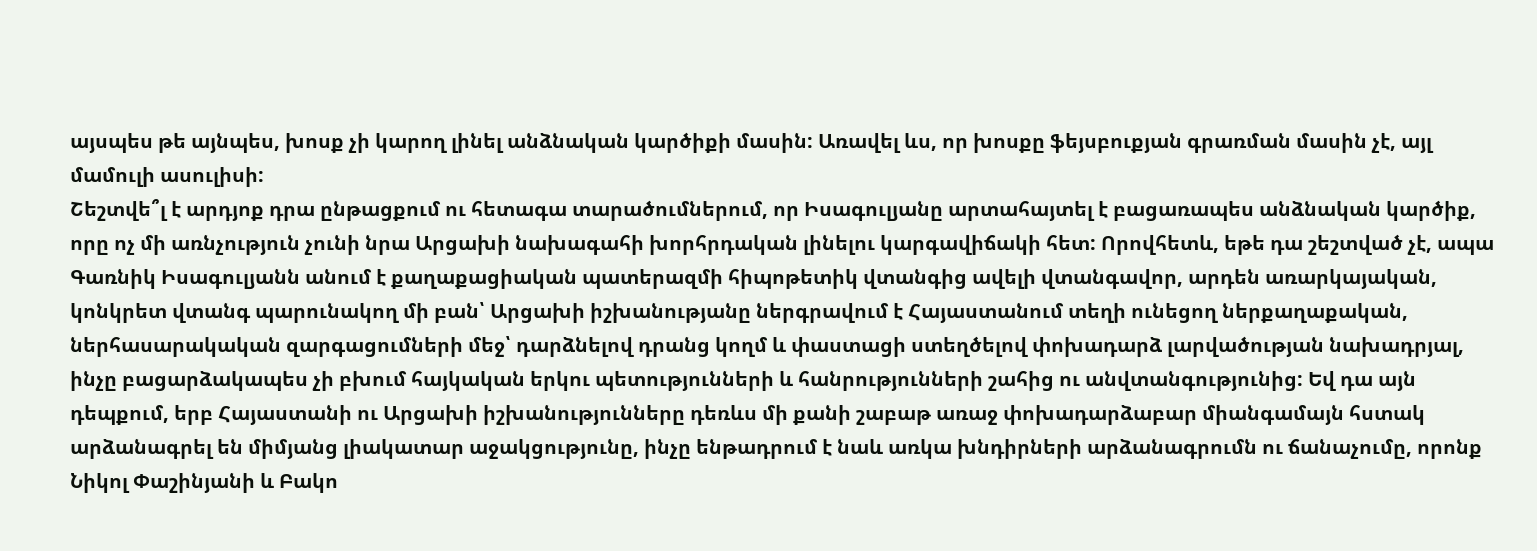այսպես թե այնպես, խոսք չի կարող լինել անձնական կարծիքի մասին: Առավել ևս, որ խոսքը ֆեյսբուքյան գրառման մասին չէ, այլ մամուլի ասուլիսի:
Շեշտվե՞լ է արդյոք դրա ընթացքում ու հետագա տարածումներում, որ Իսագուլյանը արտահայտել է բացառապես անձնական կարծիք, որը ոչ մի առնչություն չունի նրա Արցախի նախագահի խորհրդական լինելու կարգավիճակի հետ: Որովհետև, եթե դա շեշտված չէ, ապա Գառնիկ Իսագուլյանն անում է քաղաքացիական պատերազմի հիպոթետիկ վտանգից ավելի վտանգավոր, արդեն առարկայական, կոնկրետ վտանգ պարունակող մի բան՝ Արցախի իշխանությանը ներգրավում է Հայաստանում տեղի ունեցող ներքաղաքական, ներհասարակական զարգացումների մեջ՝ դարձնելով դրանց կողմ և փաստացի ստեղծելով փոխադարձ լարվածության նախադրյալ, ինչը բացարձակապես չի բխում հայկական երկու պետությունների և հանրությունների շահից ու անվտանգությունից: Եվ դա այն դեպքում, երբ Հայաստանի ու Արցախի իշխանությունները դեռևս մի քանի շաբաթ առաջ փոխադարձաբար միանգամայն հստակ արձանագրել են միմյանց լիակատար աջակցությունը, ինչը ենթադրում է նաև առկա խնդիրների արձանագրումն ու ճանաչումը, որոնք Նիկոլ Փաշինյանի և Բակո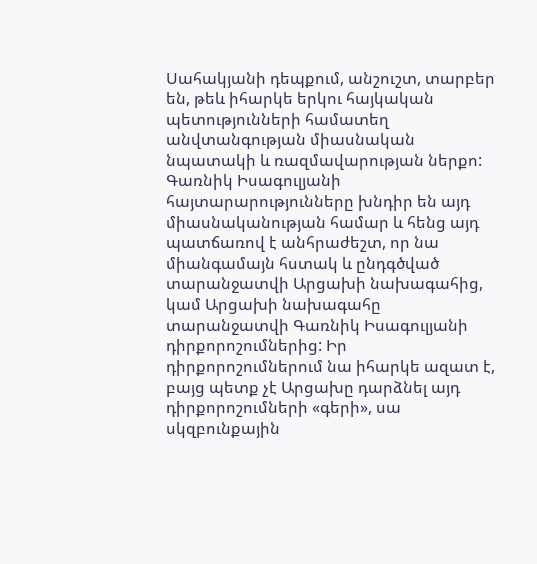Սահակյանի դեպքում, անշուշտ, տարբեր են, թեև իհարկե երկու հայկական պետությունների համատեղ անվտանգության միասնական նպատակի և ռազմավարության ներքո:
Գառնիկ Իսագուլյանի հայտարարությունները խնդիր են այդ միասնականության համար և հենց այդ պատճառով է անհրաժեշտ, որ նա միանգամայն հստակ և ընդգծված տարանջատվի Արցախի նախագահից, կամ Արցախի նախագահը տարանջատվի Գառնիկ Իսագուլյանի դիրքորոշումներից: Իր դիրքորոշումներում նա իհարկե ազատ է, բայց պետք չէ Արցախը դարձնել այդ դիրքորոշումների «գերի», սա սկզբունքային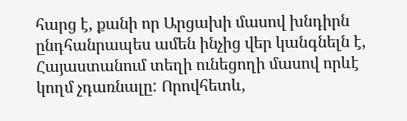հարց է, քանի որ Արցախի մասով խնդիրն ընդհանրապես ամեն ինչից վեր կանգնելն է, Հայաստանում տեղի ունեցողի մասով որևէ կողմ չդառնալը: Որովհետև,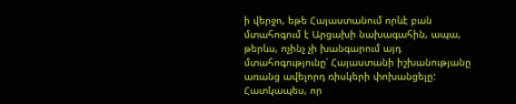ի վերջո, եթե Հայաստանում որևէ բան մտահոգում է Արցախի նախագահին, ապա, թերևս, ոչինչ չի խանգարում այդ մտահոգությունը՝ Հայաստանի իշխանությանը առանց ավելորդ ռիսկերի փոխանցելը: Հատկապես, որ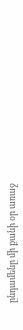ընդամենը մի քանի օր առաջ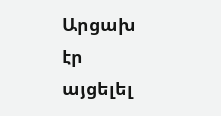Արցախ էր այցելել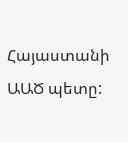Հայաստանի ԱԱԾ պետը: